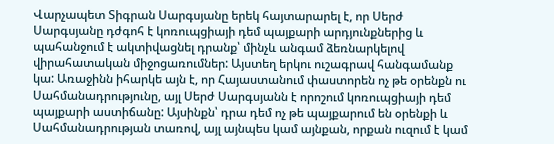Վարչապետ Տիգրան Սարգսյանը երեկ հայտարարել է, որ Սերժ Սարգսյանը դժգոհ է կոռուպցիայի դեմ պայքարի արդյունքներից և պահանջում է ակտիվացնել դրանք՝ մինչև անգամ ձեռնարկելով վիրահատական միջոցառումներ: Այստեղ երկու ուշագրավ հանգամանք կա: Առաջինն իհարկե այն է, որ Հայաստանում փաստորեն ոչ թե օրենքն ու Սահմանադրությունը, այլ Սերժ Սարգսյանն է որոշում կոռուպցիայի դեմ պայքարի աստիճանը: Այսինքն՝ դրա դեմ ոչ թե պայքարում են օրենքի և Սահմանադրության տառով, այլ այնպես կամ այնքան, որքան ուզում է կամ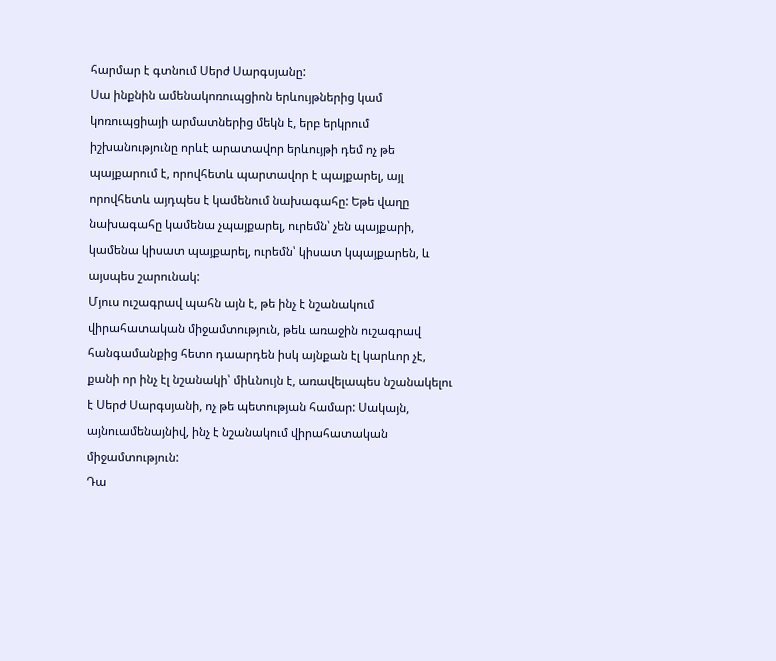հարմար է գտնում Սերժ Սարգսյանը:
Սա ինքնին ամենակոռուպցիոն երևույթներից կամ կոռուպցիայի արմատներից մեկն է, երբ երկրում իշխանությունը որևէ արատավոր երևույթի դեմ ոչ թե պայքարում է, որովհետև պարտավոր է պայքարել, այլ որովհետև այդպես է կամենում նախագահը: Եթե վաղը նախագահը կամենա չպայքարել, ուրեմն՝ չեն պայքարի, կամենա կիսատ պայքարել, ուրեմն՝ կիսատ կպայքարեն, և այսպես շարունակ:
Մյուս ուշագրավ պահն այն է, թե ինչ է նշանակում վիրահատական միջամտություն, թեև առաջին ուշագրավ հանգամանքից հետո դաարդեն իսկ այնքան էլ կարևոր չէ, քանի որ ինչ էլ նշանակի՝ միևնույն է, առավելապես նշանակելու է Սերժ Սարգսյանի, ոչ թե պետության համար: Սակայն, այնուամենայնիվ, ինչ է նշանակում վիրահատական միջամտություն:
Դա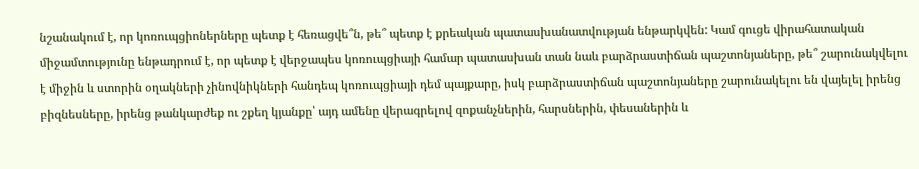նշանակում է, որ կոռուպցիոներները պետք է հեռացվե՞ն, թե՞ պետք է քրեական պատասխանատվության ենթարկվեն: Կամ գուցե վիրահատական միջամտությունը ենթադրում է, որ պետք է վերջապես կոռուպցիայի համար պատասխան տան նաև բարձրաստիճան պաշտոնյաները, թե՞ շարունակվելու է միջին և ստորին օղակների չինովնիկների հանդեպ կոռուպցիայի դեմ պայքարը, իսկ բարձրաստիճան պաշտոնյաները շարունակելու են վայելել իրենց բիզնեսները, իրենց թանկարժեք ու շքեղ կյանքը՝ այդ ամենը վերագրելով զոքանչներին, հարսներին, փեսաներին և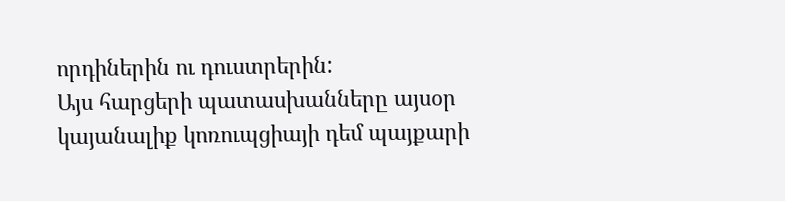որդիներին ու դուստրերին:
Այս հարցերի պատասխանները այսօր կայանալիք կոռուպցիայի դեմ պայքարի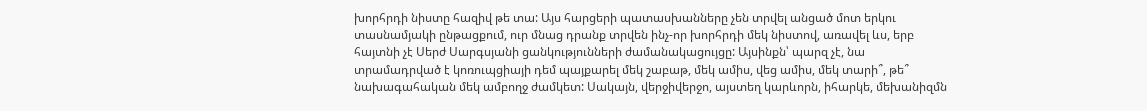խորհրդի նիստը հազիվ թե տա: Այս հարցերի պատասխանները չեն տրվել անցած մոտ երկու տասնամյակի ընթացքում, ուր մնաց դրանք տրվեն ինչ-որ խորհրդի մեկ նիստով, առավել ևս, երբ հայտնի չէ Սերժ Սարգսյանի ցանկությունների ժամանակացույցը: Այսինքն՝ պարզ չէ, նա տրամադրված է կոռուպցիայի դեմ պայքարել մեկ շաբաթ, մեկ ամիս, վեց ամիս, մեկ տարի՞, թե՞ նախագահական մեկ ամբողջ ժամկետ: Սակայն, վերջիվերջո, այստեղ կարևորն, իհարկե, մեխանիզմն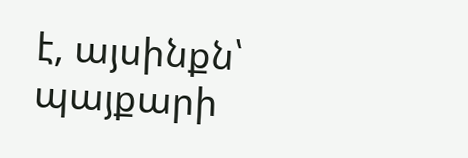է, այսինքն՝ պայքարի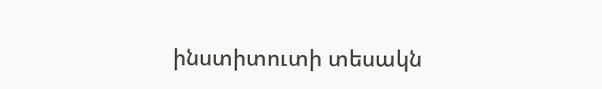ինստիտուտի տեսակն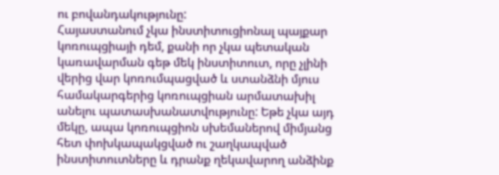ու բովանդակությունը:
Հայաստանում չկա ինստիտուցիոնալ պայքար կոռուպցիայի դեմ, քանի որ չկա պետական կառավարման գեթ մեկ ինստիտուտ, որը չլինի վերից վար կոռումպացված և ստանձնի մյուս համակարգերից կոռուպցիան արմատախիլ անելու պատասխանատվությունը: Եթե չկա այդ մեկը, ապա կոռուպցիոն սխեմաներով միմյանց հետ փոխկապակցված ու շաղկապված ինստիտուտները և դրանք ղեկավարող անձինք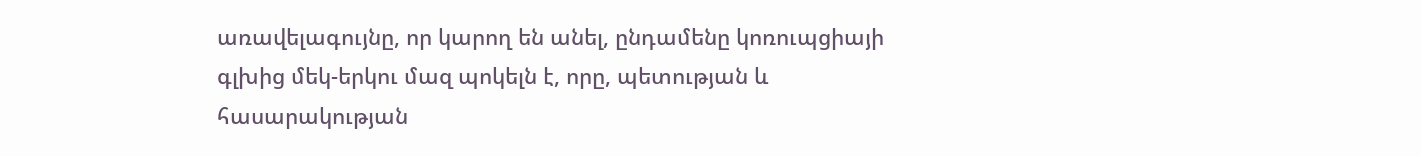առավելագույնը, որ կարող են անել, ընդամենը կոռուպցիայի գլխից մեկ-երկու մազ պոկելն է, որը, պետության և հասարակության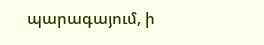պարագայում, ի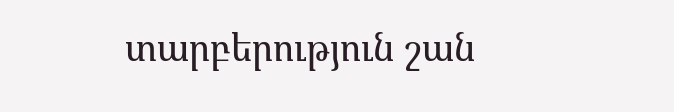տարբերություն շան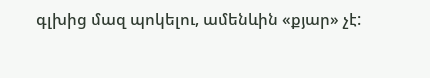գլխից մազ պոկելու, ամենևին «քյար» չէ: